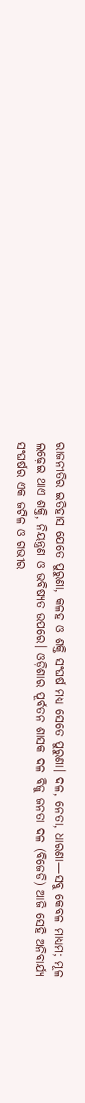ରାଜନୀତିର ଇତିହାସ ଯେତେ ପୁରୁଣା, କଳହ ଓ ଶକ୍ତି ସଂଘର୍ଷ ମଧ୍ୟ ସେତେ ପୁରୁଣା। ଦଳ, ନେତା, ଧାରଣା—ସବୁ କେବଳ ମାଧ୍ୟମ; ମୂଳ ଲଢ଼େଇ ଥାଏ ଶକ୍ତି, ନିୟନ୍ତ୍ରଣ ଓ ଭବିଷ୍ୟତ ଉପରେ। ଓଡ଼ିଶାର ପୂର୍ବତନ ଶାସକ ଦଳ ବିଜୁ ଜନତା ଦଳ (ବିଜେଡି) ଆଜି ସେହି ଅନିବାର୍ଯ୍ୟ ସଂଘର୍ଷର ଏକ ଜଟିଳ ଓ ଗଭୀର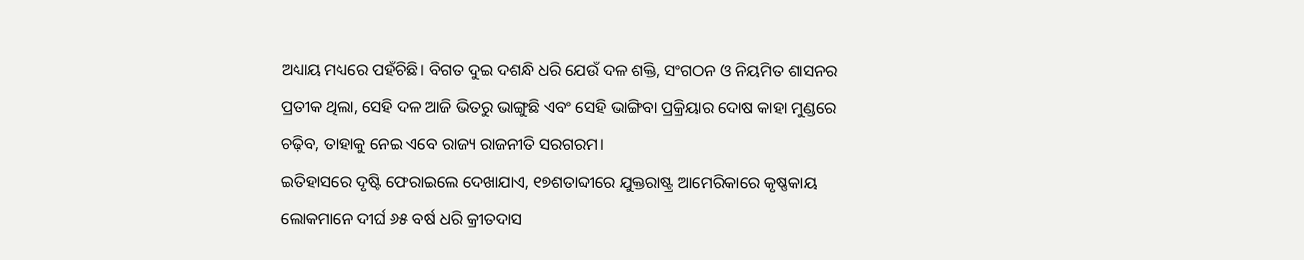ଅଧ୍ୟାୟ ମଧ୍ୟରେ ପହଁଚିଛି। ବିଗତ ଦୁଇ ଦଶନ୍ଧି ଧରି ଯେଉଁ ଦଳ ଶକ୍ତି, ସଂଗଠନ ଓ ନିୟମିତ ଶାସନର ପ୍ରତୀକ ଥିଲା, ସେହି ଦଳ ଆଜି ଭିତରୁ ଭାଙ୍ଗୁଛି ଏବଂ ସେହି ଭାଙ୍ଗିବା ପ୍ରକ୍ରିୟାର ଦୋଷ କାହା ମୁଣ୍ଡରେ ଚଢ଼ିବ, ତାହାକୁ ନେଇ ଏବେ ରାଜ୍ୟ ରାଜନୀତି ସରଗରମ।
ଇତିହାସରେ ଦୃଷ୍ଟି ଫେରାଇଲେ ଦେଖାଯାଏ, ୧୭ଶତାବ୍ଦୀରେ ଯୁକ୍ତରାଷ୍ଟ୍ର ଆମେରିକାରେ କୃଷ୍ଣକାୟ ଲୋକମାନେ ଦୀର୍ଘ ୬୫ ବର୍ଷ ଧରି କ୍ରୀତଦାସ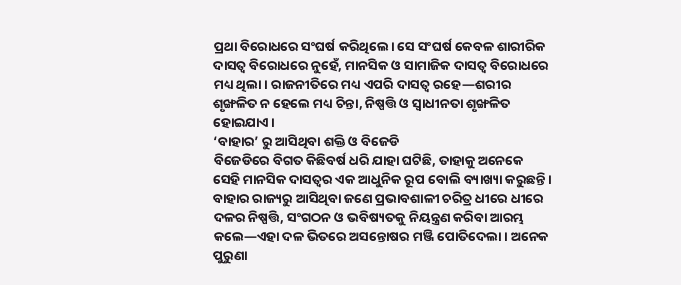ପ୍ରଥା ବିରୋଧରେ ସଂଘର୍ଷ କରିଥିଲେ। ସେ ସଂଘର୍ଷ କେବଳ ଶାରୀରିକ ଦାସତ୍ୱ ବିରୋଧରେ ନୁହେଁ, ମାନସିକ ଓ ସାମାଜିକ ଦାସତ୍ୱ ବିରୋଧରେ ମଧ୍ୟ ଥିଲା। ରାଜନୀତିରେ ମଧ୍ୟ ଏପରି ଦାସତ୍ୱ ରହେ—ଶରୀର ଶୃଙ୍ଖଳିତ ନ ହେଲେ ମଧ୍ୟ ଚିନ୍ତା, ନିଷ୍ପତ୍ତି ଓ ସ୍ୱାଧୀନତା ଶୃଙ୍ଖଳିତ ହୋଇଯାଏ।
‘ବାହାର’ ରୁ ଆସିଥିବା ଶକ୍ତି ଓ ବିଜେଡି
ବିଜେଡିରେ ବିଗତ କିଛିବର୍ଷ ଧରି ଯାହା ଘଟିଛି, ତାହାକୁ ଅନେକେ ସେହି ମାନସିକ ଦାସତ୍ୱର ଏକ ଆଧୁନିକ ରୂପ ବୋଲି ବ୍ୟାଖ୍ୟା କରୁଛନ୍ତି। ବାହାର ରାଜ୍ୟରୁ ଆସିଥିବା ଜଣେ ପ୍ରଭାବଶାଳୀ ଚରିତ୍ର ଧୀରେ ଧୀରେ ଦଳର ନିଷ୍ପତ୍ତି, ସଂଗଠନ ଓ ଭବିଷ୍ୟତକୁ ନିୟନ୍ତ୍ରଣ କରିବା ଆରମ୍ଭ କଲେ—ଏହା ଦଳ ଭିତରେ ଅସନ୍ତୋଷର ମଞ୍ଜି ପୋତିଦେଲା। ଅନେକ ପୁରୁଣା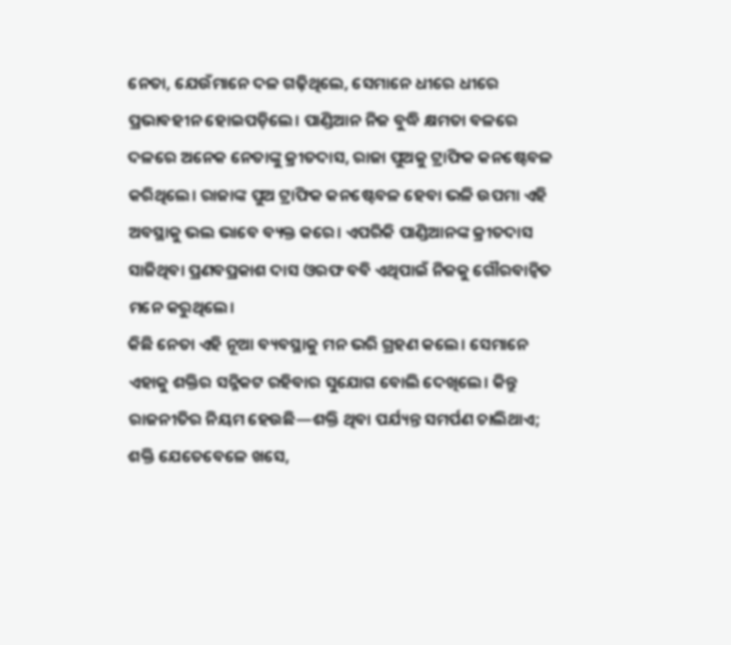ନେତା, ଯେଉଁମାନେ ଦଳ ଗଢ଼ିଥିଲେ, ସେମାନେ ଧୀରେ ଧୀରେ ପ୍ରଭାବହୀନ ହୋଇପଡ଼ିଲେ। ପାଣ୍ଡିଆନ ନିଜ ବୁଦ୍ଧି କ୍ଷମତା ବଳରେ ଦଳରେ ଅନେକ ନେତାଙ୍କୁ କ୍ରୀତଦାସ, ରାଜା ପୁଅକୁ ଟ୍ରାଫିକ କନଷ୍ଟେବଳ କରିଥିଲେ। ରାଜାଙ୍କ ପୁଅ ଟ୍ରାଫିକ କନଷ୍ଟେବଳ ହେବା ଭଳି ଉପମା ଏହି ଅବସ୍ଥାକୁ ଭଲ ଭାବେ ବ୍ୟକ୍ତ କରେ। ଏପରିକି ପାଣ୍ଡିଆନଙ୍କ କ୍ରୀତଦାସ ସାଜିଥିବା ପ୍ରଣବପ୍ରକାଶ ଦାସ ଓରଫ ବବି ଏଥିପାଇଁ ନିଜକୁ ଗୌରବାନ୍ୱିତ ମନେ କରୁଥିଲେ।
କିଛି ନେତା ଏହି ନୂଆ ବ୍ୟବସ୍ଥାକୁ ମନ ଭରି ଗ୍ରହଣ କଲେ। ସେମାନେ ଏହାକୁ ଶକ୍ତିର ସନ୍ନିକଟ ରହିବାର ସୁଯୋଗ ବୋଲି ଦେଖିଲେ। କିନ୍ତୁ ରାଜନୀତିର ନିୟମ ହେଉଛି—ଶକ୍ତି ଥିବା ପର୍ଯ୍ୟନ୍ତ ସମର୍ପଣ ଚାଲିଥାଏ; ଶକ୍ତି ଯେତେବେଳେ ଖସେ,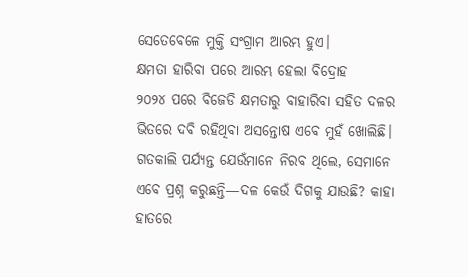ସେତେବେଳେ ମୁକ୍ତି ସଂଗ୍ରାମ ଆରମ୍ଭ ହୁଏ।
କ୍ଷମତା ହାରିବା ପରେ ଆରମ୍ଭ ହେଲା ବିଦ୍ରୋହ
୨୦୨୪ ପରେ ବିଜେଡି କ୍ଷମତାରୁ ବାହାରିବା ସହିତ ଦଳର ଭିତରେ ଦବି ରହିଥିବା ଅସନ୍ତୋଷ ଏବେ ମୁହଁ ଖୋଲିଛି। ଗତକାଲି ପର୍ଯ୍ୟନ୍ତ ଯେଉଁମାନେ ନିରବ ଥିଲେ, ସେମାନେ ଏବେ ପ୍ରଶ୍ନ କରୁଛନ୍ତି—ଦଳ କେଉଁ ଦିଗକୁ ଯାଉଛି? କାହା ହାତରେ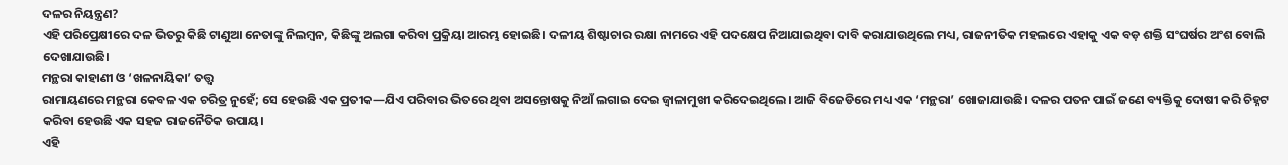ଦଳର ନିୟନ୍ତ୍ରଣ?
ଏହି ପରିପ୍ରେକ୍ଷୀରେ ଦଳ ଭିତରୁ କିଛି ଟାଣୁଆ ନେତାଙ୍କୁ ନିଲମ୍ବନ, କିଛିଙ୍କୁ ଅଲଗା କରିବା ପ୍ରକ୍ରିୟା ଆରମ୍ଭ ହୋଇଛି। ଦଳୀୟ ଶିଷ୍ଟାଚାର ରକ୍ଷା ନାମରେ ଏହି ପଦକ୍ଷେପ ନିଆଯାଇଥିବା ଦାବି କରାଯାଉଥିଲେ ମଧ୍ୟ, ରାଜନୀତିକ ମହଲରେ ଏହାକୁ ଏକ ବଡ଼ ଶକ୍ତି ସଂଘର୍ଷର ଅଂଶ ବୋଲି ଦେଖାଯାଉଛି।
ମନ୍ଥରା କାହାଣୀ ଓ ‘ଖଳନାୟିକା’ ତତ୍ତ୍ୱ
ରାମାୟଣରେ ମନ୍ଥରା କେବଳ ଏକ ଚରିତ୍ର ନୁହେଁ; ସେ ହେଉଛି ଏକ ପ୍ରତୀକ—ଯିଏ ପରିବାର ଭିତରେ ଥିବା ଅସନ୍ତୋଷକୁ ନିଆଁ ଲଗାଇ ଦେଇ ଜ୍ୱାଳାମୁଖୀ କରିଦେଇଥିଲେ। ଆଜି ବିଜେଡିରେ ମଧ୍ୟ ଏକ ‘ମନ୍ଥରା’ ଖୋଜାଯାଉଛି। ଦଳର ପତନ ପାଇଁ ଜଣେ ବ୍ୟକ୍ତିକୁ ଦୋଷୀ କରି ଚିହ୍ନଟ କରିବା ହେଉଛି ଏକ ସହଜ ରାଜନୈତିକ ଉପାୟ।
ଏହି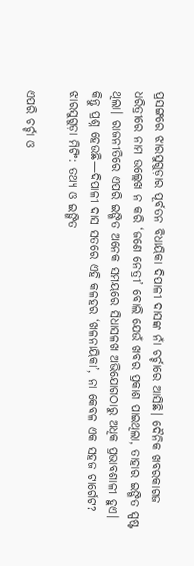ପ୍ରସଙ୍ଗରେ ଝାରସୁଗୁଡ଼ାର ପୂର୍ବତନ ବିଧାୟିକା ଦିପାଳୀ ଦାସଙ୍କ ନାଁ ଚର୍ଚ୍ଚାରେ ଆସିଛି। ଦୈନିକ ଖବରକାଗଜ ଧରିତ୍ରୀରେ ନାମ ଉଲ୍ଲେଖ ନ କରି ‘ଜଣେ ନେତ୍ରୀ’ ବୋଲି ଯେଉଁ ଖବର ପ୍ରକାଶ ପାଇଥିଲା, ତାହାର ଇଙ୍ଗିତ ସ୍ପଷ୍ଟ ଥିଲା। ରାଜନୀତିରେ ଏପରି ଇଙ୍ଗିତ ଅନେକ ସମୟରେ ସିଧାସଳଖ ଅଭିଯୋଗଠାରୁ ଅଧିକ ପ୍ରଭାବଶାଳୀ ହୁଏ।
କିନ୍ତୁ ପ୍ରଶ୍ନ ହେଉଛି—ଦିପାଳୀ ଦାସ ସତରେ ଏହି କଳହର ‘ଖଳନାୟିକା’, ନା କେବଳ ଏକ ସହଜ ଟାର୍ଗେଟ?
ଝାରସୁଗୁଡ଼ା ମିଟିଂ: ତଥ୍ୟ ଓ ଇଙ୍ଗିତ

ଏପରି ଚର୍ଚ୍ଚା ଓ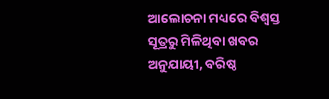ଆଲୋଚନା ମଧ୍ୟରେ ବିଶ୍ୱସ୍ତ ସୂତ୍ରରୁ ମିଳିଥିବା ଖବର ଅନୁଯାୟୀ, ବରିଷ୍ଠ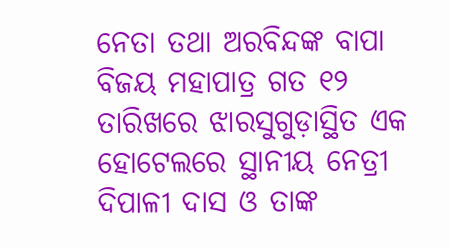ନେତା ତଥା ଅରବିନ୍ଦଙ୍କ ବାପା ବିଜୟ ମହାପାତ୍ର ଗତ ୧୨ ତାରିଖରେ ଝାରସୁଗୁଡ଼ାସ୍ଥିତ ଏକ ହୋଟେଲରେ ସ୍ଥାନୀୟ ନେତ୍ରୀ ଦିପାଳୀ ଦାସ ଓ ତାଙ୍କ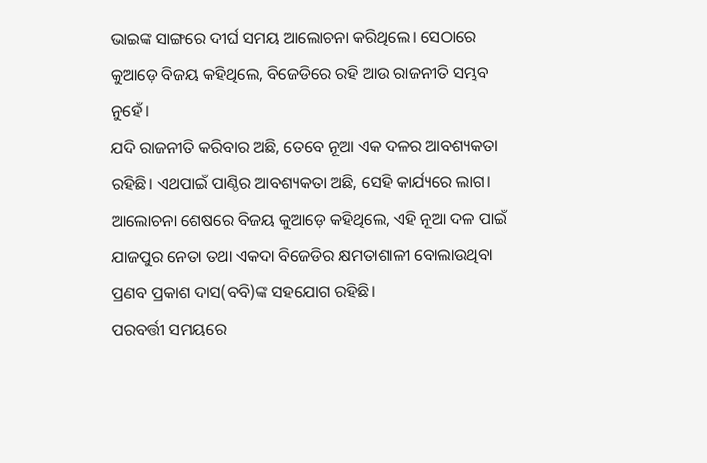ଭାଇଙ୍କ ସାଙ୍ଗରେ ଦୀର୍ଘ ସମୟ ଆଲୋଚନା କରିଥିଲେ। ସେଠାରେ କୁଆଡ଼େ ବିଜୟ କହିଥିଲେ, ବିଜେଡିରେ ରହି ଆଉ ରାଜନୀତି ସମ୍ଭବ ନୁହେଁ।
ଯଦି ରାଜନୀତି କରିବାର ଅଛି, ତେବେ ନୂଆ ଏକ ଦଳର ଆବଶ୍ୟକତା ରହିଛି। ଏଥପାଇଁ ପାଣ୍ଠିର ଆବଶ୍ୟକତା ଅଛି, ସେହି କାର୍ଯ୍ୟରେ ଲାଗ। ଆଲୋଚନା ଶେଷରେ ବିଜୟ କୁଆଡ଼େ କହିଥିଲେ, ଏହି ନୂଆ ଦଳ ପାଇଁ ଯାଜପୁର ନେତା ତଥା ଏକଦା ବିଜେଡିର କ୍ଷମତାଶାଳୀ ବୋଲାଉଥିବା ପ୍ରଣବ ପ୍ରକାଶ ଦାସ(ବବି)ଙ୍କ ସହଯୋଗ ରହିଛି।
ପରବର୍ତ୍ତୀ ସମୟରେ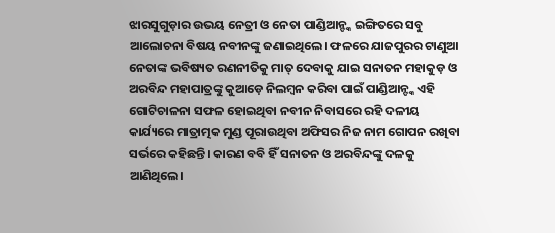ଝାରସୁଗୁଡ଼ାର ଉଭୟ ନେତ୍ରୀ ଓ ନେତା ପାଣ୍ଡିଆନ୍ଙ୍କ ଇଙ୍ଗିତରେ ସବୁ ଆଲୋଚନା ବିଷୟ ନବୀନଙ୍କୁ ଜଣାଇଥିଲେ। ଫଳରେ ଯାଜପୁରର ଟାଣୁଆ ନେତାଙ୍କ ଭବିଷ୍ୟତ ରଣନୀତିକୁ ମାତ୍ ଦେବାକୁ ଯାଇ ସନାତନ ମହାକୁଡ଼ ଓ ଅରବିନ୍ଦ ମହାପାତ୍ରଙ୍କୁ କୁଆଡ଼େ ନିଲମ୍ବନ କରିବା ପାଇଁ ପାଣ୍ଡିଆନ୍ଙ୍କ ଏହି ଗୋଟିଚାଳନା ସଫଳ ହୋଇଥିବା ନବୀନ ନିବାସରେ ରହି ଦଳୀୟ କାର୍ଯ୍ୟରେ ମାତ୍ରାତ୍ମକ ମୁଣ୍ଡ ପୂରାଉଥିବା ଅଫିସର ନିଜ ନାମ ଗୋପନ ରଖିବା ସର୍ଭରେ କହିଛନ୍ତି। କାରଣ ବବି ହିଁ ସନାତନ ଓ ଅରବିନ୍ଦଙ୍କୁ ଦଳକୁ ଆଣିଥିଲେ।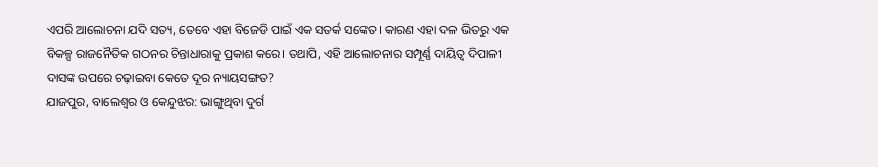ଏପରି ଆଲୋଚନା ଯଦି ସତ୍ୟ, ତେବେ ଏହା ବିଜେଡି ପାଇଁ ଏକ ସତର୍କ ସଙ୍କେତ। କାରଣ ଏହା ଦଳ ଭିତରୁ ଏକ ବିକଳ୍ପ ରାଜନୈତିକ ଗଠନର ଚିନ୍ତାଧାରାକୁ ପ୍ରକାଶ କରେ। ତଥାପି, ଏହି ଆଲୋଚନାର ସମ୍ପୂର୍ଣ୍ଣ ଦାୟିତ୍ୱ ଦିପାଳୀ ଦାସଙ୍କ ଉପରେ ଚଢ଼ାଇବା କେତେ ଦୂର ନ୍ୟାୟସଙ୍ଗତ?
ଯାଜପୁର, ବାଲେଶ୍ୱର ଓ କେନ୍ଦୁଝର: ଭାଙ୍ଗୁଥିବା ଦୁର୍ଗ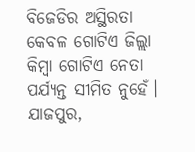ବିଜେଡିର ଅସ୍ଥିରତା କେବଳ ଗୋଟିଏ ଜିଲ୍ଲା କିମ୍ବା ଗୋଟିଏ ନେତା ପର୍ଯ୍ୟନ୍ତ ସୀମିତ ନୁହେଁ। ଯାଜପୁର,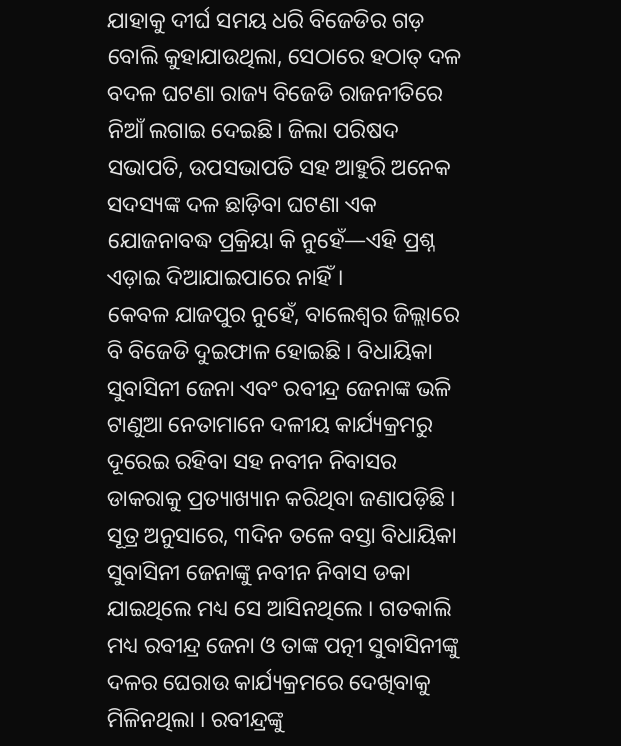ଯାହାକୁ ଦୀର୍ଘ ସମୟ ଧରି ବିଜେଡିର ଗଡ଼ ବୋଲି କୁହାଯାଉଥିଲା, ସେଠାରେ ହଠାତ୍ ଦଳ ବଦଳ ଘଟଣା ରାଜ୍ୟ ବିଜେଡି ରାଜନୀତିରେ ନିଆଁ ଲଗାଇ ଦେଇଛି। ଜିଲା ପରିଷଦ ସଭାପତି, ଉପସଭାପତି ସହ ଆହୁରି ଅନେକ ସଦସ୍ୟଙ୍କ ଦଳ ଛାଡ଼ିବା ଘଟଣା ଏକ ଯୋଜନାବଦ୍ଧ ପ୍ରକ୍ରିୟା କି ନୁହେଁ—ଏହି ପ୍ରଶ୍ନ ଏଡ଼ାଇ ଦିଆଯାଇପାରେ ନାହିଁ।
କେବଳ ଯାଜପୁର ନୁହେଁ, ବାଲେଶ୍ୱର ଜିଲ୍ଲାରେ ବି ବିଜେଡି ଦୁଇଫାଳ ହୋଇଛି । ବିଧାୟିକା ସୁବାସିନୀ ଜେନା ଏବଂ ରବୀନ୍ଦ୍ର ଜେନାଙ୍କ ଭଳି ଟାଣୁଆ ନେତାମାନେ ଦଳୀୟ କାର୍ଯ୍ୟକ୍ରମରୁ ଦୂରେଇ ରହିବା ସହ ନବୀନ ନିବାସର ଡାକରାକୁ ପ୍ରତ୍ୟାଖ୍ୟାନ କରିଥିବା ଜଣାପଡ଼ିଛି । ସୂତ୍ର ଅନୁସାରେ, ୩ଦିନ ତଳେ ବସ୍ତା ବିଧାୟିକା ସୁବାସିନୀ ଜେନାଙ୍କୁ ନବୀନ ନିବାସ ଡକା ଯାଇଥିଲେ ମଧ୍ୟ ସେ ଆସିନଥିଲେ । ଗତକାଲି ମଧ୍ୟ ରବୀନ୍ଦ୍ର ଜେନା ଓ ତାଙ୍କ ପତ୍ନୀ ସୁବାସିନୀଙ୍କୁ ଦଳର ଘେରାଉ କାର୍ଯ୍ୟକ୍ରମରେ ଦେଖିବାକୁ ମିଳିନଥିଲା । ରବୀନ୍ଦ୍ରଙ୍କୁ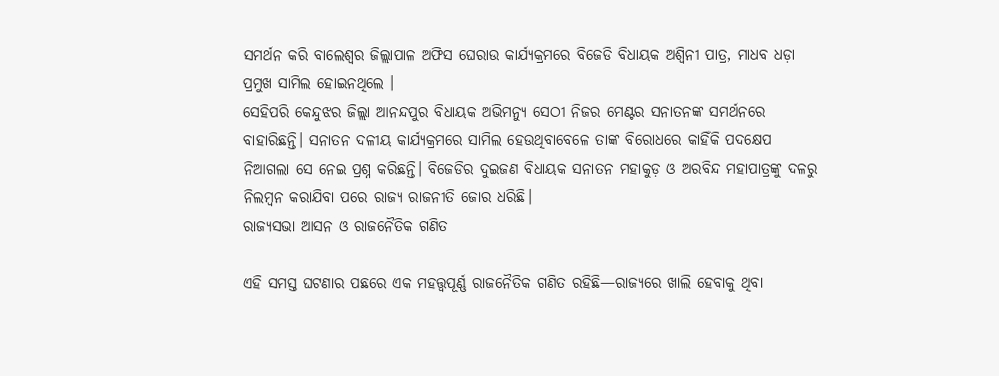ସମର୍ଥନ କରି ବାଲେଶ୍ୱର ଜିଲ୍ଲାପାଳ ଅଫିସ ଘେରାଉ କାର୍ଯ୍ୟକ୍ରମରେ ବିଜେଡି ବିଧାୟକ ଅଶ୍ୱିନୀ ପାତ୍ର, ମାଧବ ଧଡ଼ା ପ୍ରମୁଖ ସାମିଲ ହୋଇନଥିଲେ ।
ସେହିପରି କେନ୍ଦୁଝର ଜିଲ୍ଲା ଆନନ୍ଦପୁର ବିଧାୟକ ଅଭିମନ୍ୟୁ ସେଠୀ ନିଜର ମେଣ୍ଟର ସନାତନଙ୍କ ସମର୍ଥନରେ ବାହାରିଛନ୍ତି। ସନାତନ ଦଳୀୟ କାର୍ଯ୍ୟକ୍ରମରେ ସାମିଲ ହେଉଥିବାବେଳେ ତାଙ୍କ ବିରୋଧରେ କାହିଁକି ପଦକ୍ଷେପ ନିଆଗଲା ସେ ନେଇ ପ୍ରଶ୍ନ କରିଛନ୍ତି। ବିଜେଡିର ଦୁଇଜଣ ବିଧାୟକ ସନାତନ ମହାକୁଡ଼ ଓ ଅରବିନ୍ଦ ମହାପାତ୍ରଙ୍କୁ ଦଳରୁ ନିଲମ୍ବନ କରାଯିବା ପରେ ରାଜ୍ୟ ରାଜନୀତି ଜୋର ଧରିଛି।
ରାଜ୍ୟସଭା ଆସନ ଓ ରାଜନୈତିକ ଗଣିତ

ଏହି ସମସ୍ତ ଘଟଣାର ପଛରେ ଏକ ମହତ୍ତ୍ୱପୂର୍ଣ୍ଣ ରାଜନୈତିକ ଗଣିତ ରହିଛି—ରାଜ୍ୟରେ ଖାଲି ହେବାକୁ ଥିବା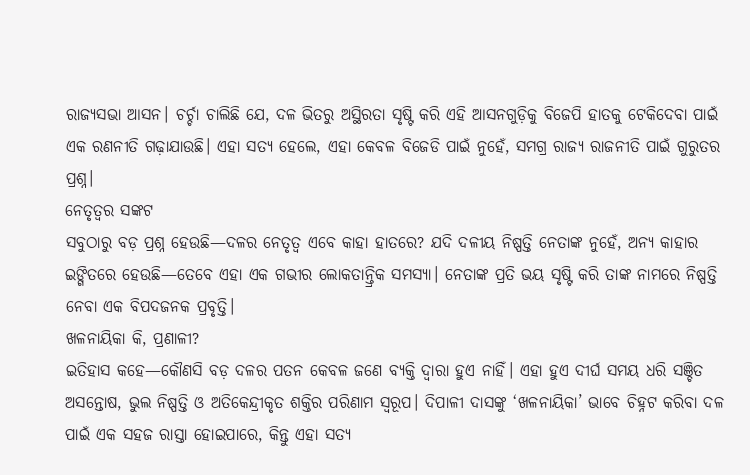ରାଜ୍ୟସଭା ଆସନ। ଚର୍ଚ୍ଚା ଚାଲିଛି ଯେ, ଦଳ ଭିତରୁ ଅସ୍ଥିରତା ସୃଷ୍ଟି କରି ଏହି ଆସନଗୁଡ଼ିକୁ ବିଜେପି ହାତକୁ ଟେକିଦେବା ପାଇଁ ଏକ ରଣନୀତି ଗଢ଼ାଯାଉଛି। ଏହା ସତ୍ୟ ହେଲେ, ଏହା କେବଳ ବିଜେଡି ପାଇଁ ନୁହେଁ, ସମଗ୍ର ରାଜ୍ୟ ରାଜନୀତି ପାଇଁ ଗୁରୁତର ପ୍ରଶ୍ନ।
ନେତୃତ୍ୱର ସଙ୍କଟ
ସବୁଠାରୁ ବଡ଼ ପ୍ରଶ୍ନ ହେଉଛି—ଦଳର ନେତୃତ୍ୱ ଏବେ କାହା ହାତରେ? ଯଦି ଦଳୀୟ ନିଷ୍ପତ୍ତି ନେତାଙ୍କ ନୁହେଁ, ଅନ୍ୟ କାହାର ଇଙ୍ଗିତରେ ହେଉଛି—ତେବେ ଏହା ଏକ ଗଭୀର ଲୋକତାନ୍ତ୍ରିକ ସମସ୍ୟା। ନେତାଙ୍କ ପ୍ରତି ଭୟ ସୃଷ୍ଟି କରି ତାଙ୍କ ନାମରେ ନିଷ୍ପତ୍ତି ନେବା ଏକ ବିପଦଜନକ ପ୍ରବୃତ୍ତି।
ଖଳନାୟିକା କି, ପ୍ରଣାଳୀ?
ଇତିହାସ କହେ—କୌଣସି ବଡ଼ ଦଳର ପତନ କେବଳ ଜଣେ ବ୍ୟକ୍ତି ଦ୍ୱାରା ହୁଏ ନାହିଁ। ଏହା ହୁଏ ଦୀର୍ଘ ସମୟ ଧରି ସଞ୍ଚିତ ଅସନ୍ତୋଷ, ଭୁଲ ନିଷ୍ପତ୍ତି ଓ ଅତିକେନ୍ଦ୍ରୀକୃତ ଶକ୍ତିର ପରିଣାମ ସ୍ୱରୂପ। ଦିପାଳୀ ଦାସଙ୍କୁ ‘ଖଳନାୟିକା’ ଭାବେ ଚିହ୍ନଟ କରିବା ଦଳ ପାଇଁ ଏକ ସହଜ ରାସ୍ତା ହୋଇପାରେ, କିନ୍ତୁ ଏହା ସତ୍ୟ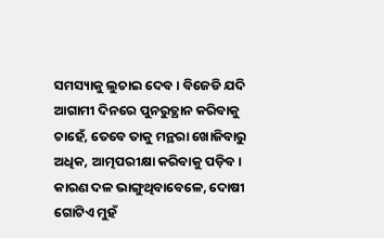ସମସ୍ୟାକୁ ଲୁଚାଇ ଦେବ। ବିଜେଡି ଯଦି ଆଗାମୀ ଦିନରେ ପୁନରୁତ୍ଥାନ କରିବାକୁ ଚାହେଁ, ତେବେ ତାକୁ ମନ୍ଥରା ଖୋଜିବାରୁ ଅଧିକ, ଆତ୍ମପରୀକ୍ଷା କରିବାକୁ ପଡ଼ିବ। କାରଣ ଦଳ ଭାଙ୍ଗୁଥିବାବେଳେ, ଦୋଷୀ ଗୋଟିଏ ମୁହଁ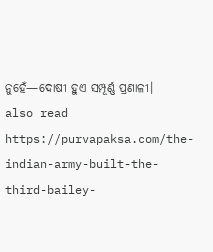ନୁହେଁ—ଦୋଷୀ ହୁଏ ସମ୍ପୂର୍ଣ୍ଣ ପ୍ରଣାଳୀ।
also read https://purvapaksa.com/the-indian-army-built-the-third-bailey-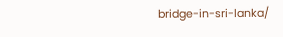bridge-in-sri-lanka/